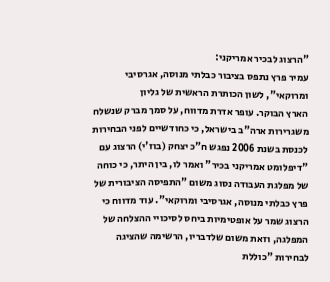"הרצוג לבכיר אמריקני:
עמיר פרץ נתפס בציבור כבלתי מנוסה, אגרסיבי ומרוקאי", לשון הכותרת הראשית של גליון
הארץ הבוקר. עופר אדרת מדווח, על סמך מברק שנשלח משגרירות ארה"ב בישראל, כי כחודשיים לפני הבחירות לכנסת בשנת 2006 נפגש ח"כ יצחק (בוז'י) הרצוג עם "דיפלומט אמריקני בכיר" ואמר לו, בין היתר, כי כוחה של מפלגת העבודה נסוג משום "התפיסה הציבורית של פרץ כבלתי מנוסה, אגרסיבי ומרוקאי". עוד מדווח כי הרצוג שמר על אופטימיות ביחס לסיכויי ההצלחה של המפלגה, וזאת משום שלדבריו, הרשימה שהציגה לבחירות "כוללת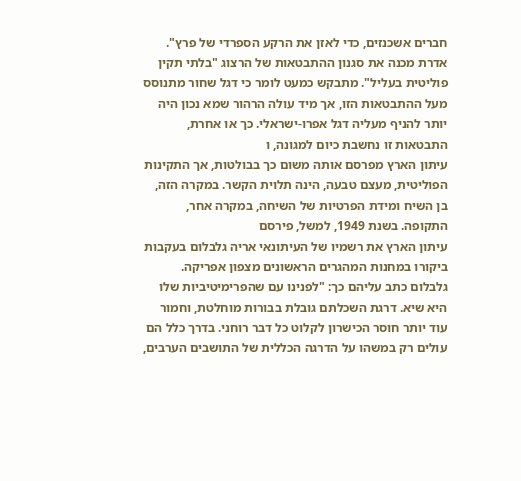חברים אשכנזים, כדי לאזן את הרקע הספרדי של פרץ".
אדרת מכנה את סגנון ההתבטאות של הרצוג "בלתי תקין פוליטית בעליל". מתבקש כמעט לומר כי דגל שחור מתנוסס מעל ההתבטאות הזו, אך מיד עולה הרהור שמא נכון היה יותר להניף מעליה דגל אפרו-ישראלי. כך או אחרת, התבטאות זו נחשבת כיום למגונה, ו
עיתון הארץ מפרסם אותה משום כך בבולטות, אך התקינות הפוליטית, מעצם טבעה, הינה תלוית הקשר. במקרה הזה, בן השיח ומידת הפרטיות של השיחה, במקרה אחר, התקופה. בשנת 1949, למשל, פירסם
עיתון הארץ את רשמיו של העיתונאי אריה גלבלום בעקבות ביקורו במחנות המהגרים הראשונים מצפון אפריקה.
גלבלום כתב עליהם כך: "לפנינו עם שהפרימיטיביות שלו היא שיא. דרגת השכלתם גובלת בבורות מוחלטת, וחמור עוד יותר חוסר הכישרון לקלוט כל דבר רוחני. בדרך כלל הם עולים רק במשהו על הדרגה הכללית של התושבים הערבים,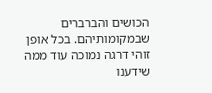הכושים והברברים שבמקומותיהם. בכל אופן זוהי דרגה נמוכה עוד ממה שידענו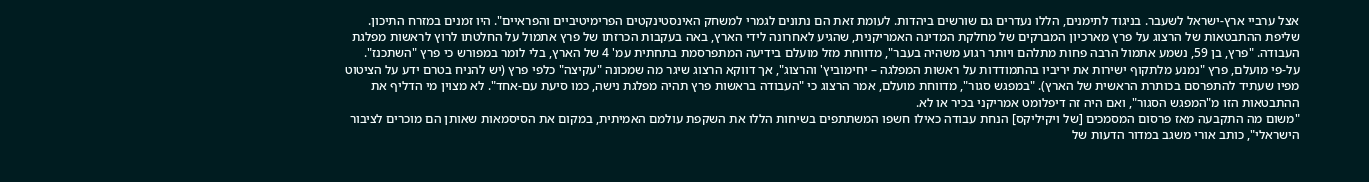אצל ערביי ארץ-ישראל לשעבר. בניגוד לתימנים, הללו נעדרים גם שורשים ביהדות. לעומת זאת הם נתונים לגמרי למשחק האינסטינקטים הפרימיטיביים והפראיים". היו זמנים במזרח התיכון.
שליפת ההתבטאות של הרצוג על פרץ מארכיון המברקים של מחלקת המדינה האמריקנית, שהגיע לאחרונה לידי הארץ, באה בעקבות הכרזתו של פרץ אתמול על החלטתו לרוץ לראשות מפלגת העבודה. "פרץ, בן 59, נשמע אתמול הרבה פחות מתלהם ויותר רגוע משהיה בעבר", מדווחת מזל מועלם בידיעה המתפרסמת בתחתית עמ' 4 של הארץ, בלי לומר במפורש כי פרץ "השתכנז".
על-פי מועלם, פרץ "נמנע מלתקוף ישירות את יריביו בהתמודדות על ראשות המפלגה – יחימוביץ' והרצוג", אך דווקא הרצוג שיגר מה שמכונה "עקיצה" כלפי פרץ (יש להניח בטרם ידע על הציטוט מפיו שעתיד להתפרסם בכותרת הראשית של הארץ). "במפגש סגור", מדווחת מועלם, אמר הרצוג כי "העבודה בראשות פרץ תהיה מפלגת נישה, כמו סיעת עם-אחד". לא מצוין מי הדליף את ההתבטאות הזו מ"המפגש הסגור", ואם היה זה דיפלומט אמריקני בכיר או לא.
"משום מה התקבעה מאז פרסום המסמכים [של ויקיליקס] הנחת עבודה כאילו חשפו המשתתפים בשיחות הללו את השקפת עולמם האמיתית, במקום את הסיסמאות שאותן הם מוכרים לציבור הישראלי", כותב אורי משגב במדור הדעות של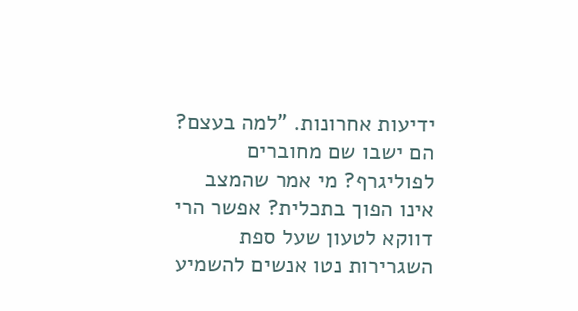ידיעות אחרונות. "למה בעצם? הם ישבו שם מחוברים לפוליגרף? מי אמר שהמצב אינו הפוך בתכלית? אפשר הרי דווקא לטעון שעל ספת השגרירות נטו אנשים להשמיע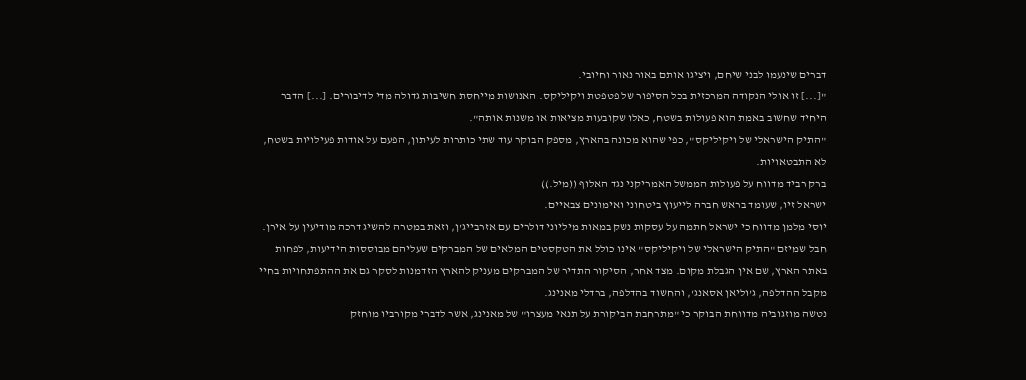דברים שינעמו לבני שיחם, ויציגו אותם באור נאור וחיובי.
"[...] זו אולי הנקודה המרכזית בכל הסיפור של פטפטת ויקיליקס. האנושות מייחסת חשיבות גדולה מדי לדיבורים. [...] הדבר היחיד שחשוב באמת הוא פעולות בשטח, כאלו שקובעות מציאות או משנות אותה".
"התיק הישראלי של ויקיליקס", כפי שהוא מכונה בהארץ, מספק הבוקר עוד שתי כותרות לעיתון, הפעם על אודות פעילויות בשטח, לא התבטאויות.
ברק רביד מדווח על פעולות הממשל האמריקני נגד האלוף ((מיל.))
ישראל זיו, שעומד בראש חברה לייעוץ ביטחוני ואימונים צבאיים.
יוסי מלמן מדווח כי ישראל חתמה על עסקות נשק במאות מיליוני דולרים עם אזרבייג'ן, וזאת במטרה להשיג דרכה מודיעין על אירן.
חבל שמיזם "התיק הישראלי של ויקיליקס" אינו כולל את הטקסטים המלאים של המברקים שעליהם מבוססות הידיעות, לפחות באתר הארץ, שם אין הגבלת מקום. מצד אחר, הסיקור התדיר של המברקים מעניק להארץ הזדמנות לסקר גם את ההתפתחויות בחיי מקבל ההדלפה, ג'וליאן אסאנג', והחשוד בהדלפה, ברדלי מאנינג.
נטשה מוזגוביה מדווחת הבוקר כי "מתרחבת הביקורת על תנאי מעצרו" של מאנינג, אשר לדברי מקורביו מוחזק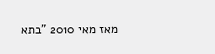מאז מאי 2010 "בתא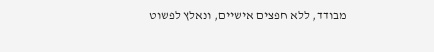מבודד, ללא חפצים אישיים, ונאלץ לפשוט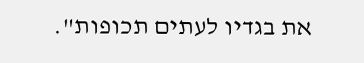את בגדיו לעתים תכופות".